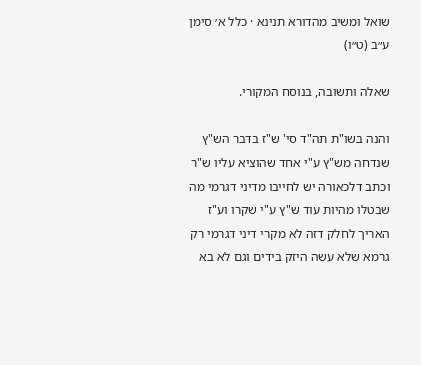שואל ומשיב מהדורא תנינא · כלל א׳ סימן ע״ב (ט״ו)

שאלה ותשובה, בנוסח המקורי.

והנה בשו"ת תה"ד סי' ש"ז בדבר הש"ץ שנדחה מש"ץ ע"י אחד שהוציא עליו ש"ר וכתב דלכאורה יש לחייבו מדיני דגרמי מה שבטלו מהיות עוד ש"ץ ע"י שקרו וע"ז האריך לחלק דזה לא מקרי דיני דגרמי רק גרמא שלא עשה היזק בידים וגם לא בא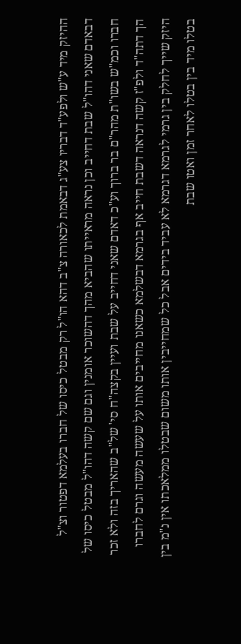ההיזק מיד ע"ש ולפע"ד דבריו צע"ג דבאמת לכאורה צ"ב דהא הו"ל רק מבטל כיסו של חברו בעלמא דפטור וצ"ל דבאדם שאני דהו"ל שבת דחייב וכן נראה מראייתו שהביא מהך דהשוכר אומנין וגם שם קשה דהו"ל מבטל כיסו של חברו וכמ"ש בשו"ת מהר"ם בר ברוך וע"כ דאדם שאני דחייב על שבת ועיין בקצה"ח סי' של"ב שהאריך בזה ולא זכר הך דתה"ד ולפ"ז קשה דנראה דשבת חייב אף בגרמא דבשלמא כשאנו מחייבים אותו על שעשה מעשה וגרם לחברו היזק שייך לחלק בין גרמי לגרמא דגרמא לא עביד בידים אבל כל שמחייבין אותו משום שבטלו ממלאכתו אין נ"מ בין בטלו מיד בין בטלו לאחר זמן ואטו שבת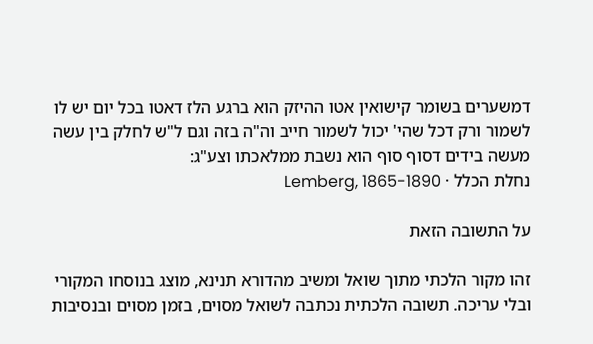דמשערים בשומר קישואין אטו ההיזק הוא ברגע הלז דאטו בכל יום יש לו לשמור ורק דכל שהי' יכול לשמור חייב וה"ה בזה וגם ל"ש לחלק בין עשה מעשה בידים דסוף סוף הוא נשבת ממלאכתו וצע"ג:
נחלת הכלל · Lemberg, 1865-1890

על התשובה הזאת

זהו מקור הלכתי מתוך שואל ומשיב מהדורא תנינא, מוצג בנוסחו המקורי ובלי עריכה. תשובה הלכתית נכתבה לשואל מסוים, בזמן מסוים ובנסיבות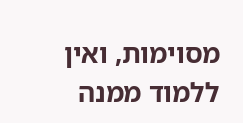מסוימות, ואין ללמוד ממנה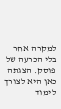למקרה אחר בלי הכרעה של פוסק. הצגתה כאן היא לצורך לימוד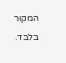המקור בלבד.